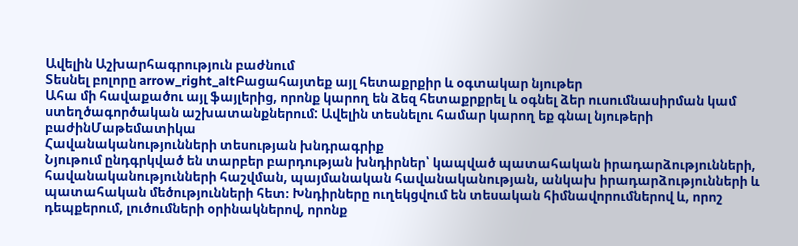Ավելին Աշխարհագրություն բաժնում
Տեսնել բոլորը arrow_right_altԲացահայտեք այլ հետաքրքիր և օգտակար նյութեր
Ահա մի հավաքածու այլ ֆայլերից, որոնք կարող են ձեզ հետաքրքրել և օգնել ձեր ուսումնասիրման կամ ստեղծագործական աշխատանքներում: Ավելին տեսնելու համար կարող եք գնալ նյութերի բաժինՄաթեմատիկա
Հավանականությունների տեսության խնդրագրիք
Նյութում ընդգրկված են տարբեր բարդության խնդիրներ՝ կապված պատահական իրադարձությունների, հավանականությունների հաշվման, պայմանական հավանականության, անկախ իրադարձությունների և պատահական մեծությունների հետ։ Խնդիրները ուղեկցվում են տեսական հիմնավորումներով և, որոշ դեպքերում, լուծումների օրինակներով, որոնք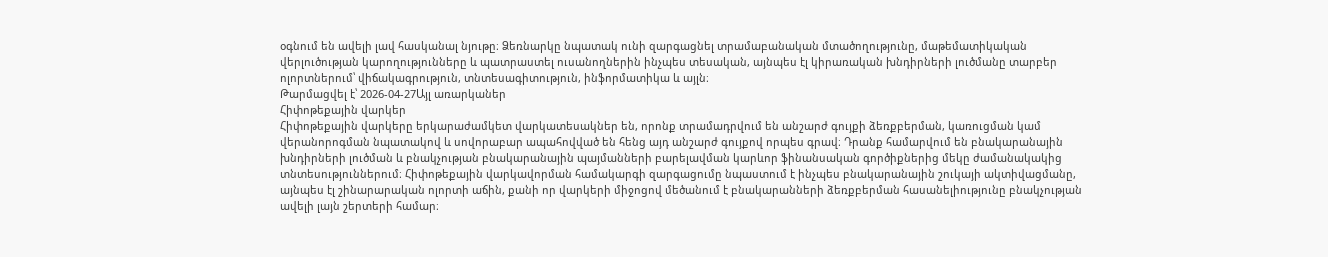օգնում են ավելի լավ հասկանալ նյութը։ Ձեռնարկը նպատակ ունի զարգացնել տրամաբանական մտածողությունը, մաթեմատիկական վերլուծության կարողությունները և պատրաստել ուսանողներին ինչպես տեսական, այնպես էլ կիրառական խնդիրների լուծմանը տարբեր ոլորտներում՝ վիճակագրություն, տնտեսագիտություն, ինֆորմատիկա և այլն։
Թարմացվել է՝ 2026-04-27Այլ առարկաներ
Հիփոթեքային վարկեր
Հիփոթեքային վարկերը երկարաժամկետ վարկատեսակներ են, որոնք տրամադրվում են անշարժ գույքի ձեռքբերման, կառուցման կամ վերանորոգման նպատակով և սովորաբար ապահովված են հենց այդ անշարժ գույքով որպես գրավ։ Դրանք համարվում են բնակարանային խնդիրների լուծման և բնակչության բնակարանային պայմանների բարելավման կարևոր ֆինանսական գործիքներից մեկը ժամանակակից տնտեսություններում։ Հիփոթեքային վարկավորման համակարգի զարգացումը նպաստում է ինչպես բնակարանային շուկայի ակտիվացմանը, այնպես էլ շինարարական ոլորտի աճին, քանի որ վարկերի միջոցով մեծանում է բնակարանների ձեռքբերման հասանելիությունը բնակչության ավելի լայն շերտերի համար։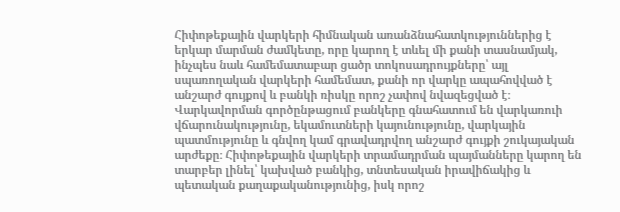Հիփոթեքային վարկերի հիմնական առանձնահատկություններից է երկար մարման ժամկետը, որը կարող է տևել մի քանի տասնամյակ, ինչպես նաև համեմատաբար ցածր տոկոսադրույքները՝ այլ սպառողական վարկերի համեմատ, քանի որ վարկը ապահովված է անշարժ գույքով և բանկի ռիսկը որոշ չափով նվազեցված է։ Վարկավորման գործընթացում բանկերը գնահատում են վարկառուի վճարունակությունը, եկամուտների կայունությունը, վարկային պատմությունը և գնվող կամ գրավադրվող անշարժ գույքի շուկայական արժեքը։ Հիփոթեքային վարկերի տրամադրման պայմանները կարող են տարբեր լինել՝ կախված բանկից, տնտեսական իրավիճակից և պետական քաղաքականությունից, իսկ որոշ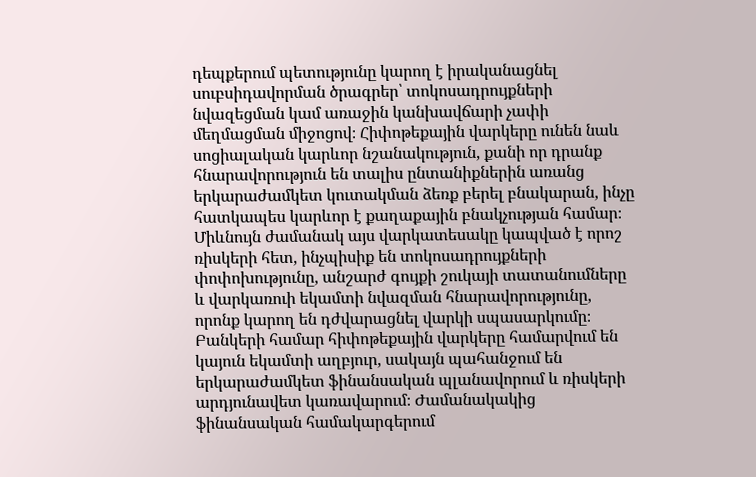դեպքերում պետությունը կարող է իրականացնել սուբսիդավորման ծրագրեր՝ տոկոսադրույքների նվազեցման կամ առաջին կանխավճարի չափի մեղմացման միջոցով։ Հիփոթեքային վարկերը ունեն նաև սոցիալական կարևոր նշանակություն, քանի որ դրանք հնարավորություն են տալիս ընտանիքներին առանց երկարաժամկետ կուտակման ձեռք բերել բնակարան, ինչը հատկապես կարևոր է քաղաքային բնակչության համար։ Միևնույն ժամանակ այս վարկատեսակը կապված է որոշ ռիսկերի հետ, ինչպիսիք են տոկոսադրույքների փոփոխությունը, անշարժ գույքի շուկայի տատանումները և վարկառուի եկամտի նվազման հնարավորությունը, որոնք կարող են դժվարացնել վարկի սպասարկումը։ Բանկերի համար հիփոթեքային վարկերը համարվում են կայուն եկամտի աղբյուր, սակայն պահանջում են երկարաժամկետ ֆինանսական պլանավորում և ռիսկերի արդյունավետ կառավարում։ Ժամանակակից ֆինանսական համակարգերում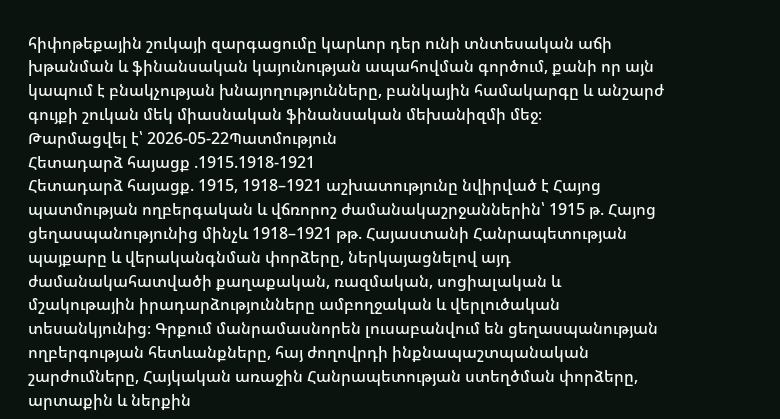հիփոթեքային շուկայի զարգացումը կարևոր դեր ունի տնտեսական աճի խթանման և ֆինանսական կայունության ապահովման գործում, քանի որ այն կապում է բնակչության խնայողությունները, բանկային համակարգը և անշարժ գույքի շուկան մեկ միասնական ֆինանսական մեխանիզմի մեջ։
Թարմացվել է՝ 2026-05-22Պատմություն
Հետադարձ հայացք .1915.1918-1921
Հետադարձ հայացք. 1915, 1918–1921 աշխատությունը նվիրված է Հայոց պատմության ողբերգական և վճռորոշ ժամանակաշրջաններին՝ 1915 թ. Հայոց ցեղասպանությունից մինչև 1918–1921 թթ. Հայաստանի Հանրապետության պայքարը և վերականգնման փորձերը, ներկայացնելով այդ ժամանակահատվածի քաղաքական, ռազմական, սոցիալական և մշակութային իրադարձությունները ամբողջական և վերլուծական տեսանկյունից։ Գրքում մանրամասնորեն լուսաբանվում են ցեղասպանության ողբերգության հետևանքները, հայ ժողովրդի ինքնապաշտպանական շարժումները, Հայկական առաջին Հանրապետության ստեղծման փորձերը, արտաքին և ներքին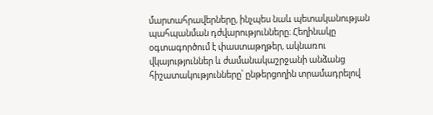մարտահրավերները, ինչպես նաև պետականության պահպանման դժվարությունները։ Հեղինակը օգտագործում է փաստաթղթեր, ակնառու վկայություններ և ժամանակաշրջանի անձանց հիշատակությունները՝ ընթերցողին տրամադրելով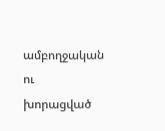ամբողջական ու խորացված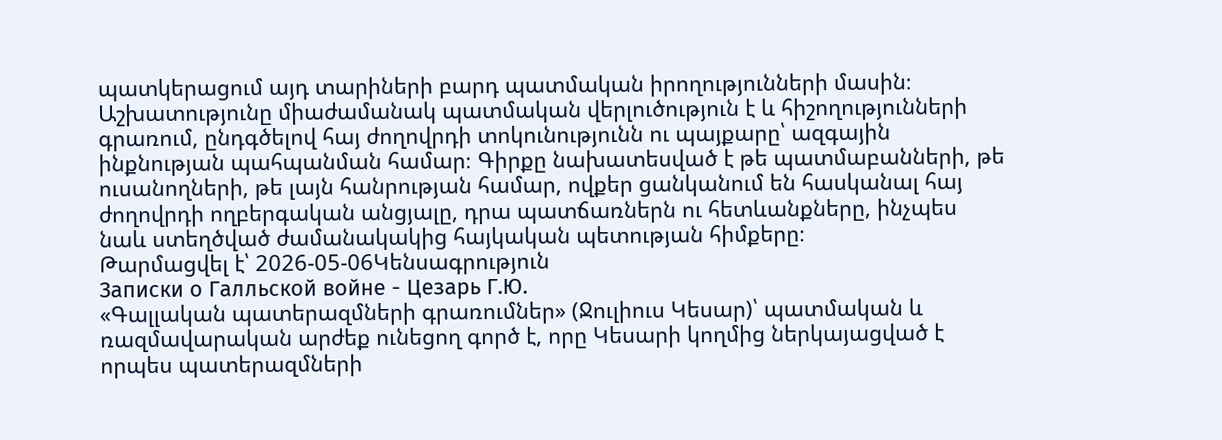պատկերացում այդ տարիների բարդ պատմական իրողությունների մասին։ Աշխատությունը միաժամանակ պատմական վերլուծություն է և հիշողությունների գրառում, ընդգծելով հայ ժողովրդի տոկունությունն ու պայքարը՝ ազգային ինքնության պահպանման համար։ Գիրքը նախատեսված է թե պատմաբանների, թե ուսանողների, թե լայն հանրության համար, ովքեր ցանկանում են հասկանալ հայ ժողովրդի ողբերգական անցյալը, դրա պատճառներն ու հետևանքները, ինչպես նաև ստեղծված ժամանակակից հայկական պետության հիմքերը։
Թարմացվել է՝ 2026-05-06Կենսագրություն
Записки о Галльской войне - Цезарь Г.Ю.
«Գալլական պատերազմների գրառումներ» (Ջուլիուս Կեսար)՝ պատմական և ռազմավարական արժեք ունեցող գործ է, որը Կեսարի կողմից ներկայացված է որպես պատերազմների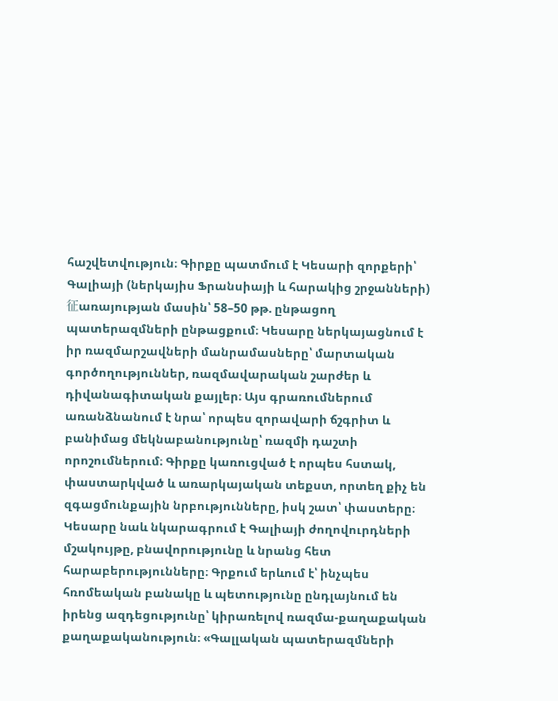հաշվետվություն։ Գիրքը պատմում է Կեսարի զորքերի՝ Գալիայի (ներկայիս Ֆրանսիայի և հարակից շրջանների)征առայության մասին՝ 58–50 թթ. ընթացող պատերազմների ընթացքում։ Կեսարը ներկայացնում է իր ռազմարշավների մանրամասները՝ մարտական գործողություններ, ռազմավարական շարժեր և դիվանագիտական քայլեր։ Այս գրառումներում առանձնանում է նրա՝ որպես զորավարի ճշգրիտ և բանիմաց մեկնաբանությունը՝ ռազմի դաշտի որոշումներում։ Գիրքը կառուցված է որպես հստակ, փաստարկված և առարկայական տեքստ, որտեղ քիչ են զգացմունքային նրբությունները, իսկ շատ՝ փաստերը։ Կեսարը նաև նկարագրում է Գալիայի ժողովուրդների մշակույթը, բնավորությունը և նրանց հետ հարաբերությունները։ Գրքում երևում է՝ ինչպես հռոմեական բանակը և պետությունը ընդլայնում են իրենց ազդեցությունը՝ կիրառելով ռազմա-քաղաքական քաղաքականություն։ «Գալլական պատերազմների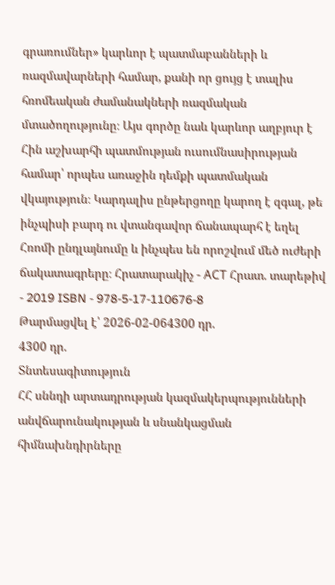գրառումներ» կարևոր է պատմաբանների և ռազմավարների համար, քանի որ ցույց է տալիս հռոմեական ժամանակների ռազմական մտածողությունը։ Այս գործը նաև կարևոր աղբյուր է Հին աշխարհի պատմության ուսումնասիրության համար՝ որպես առաջին դեմքի պատմական վկայություն։ Կարդալիս ընթերցողը կարող է զգալ, թե ինչպիսի բարդ ու վտանգավոր ճանապարհ է եղել Հռոմի ընդլայնումը և ինչպես են որոշվում մեծ ուժերի ճակատագրերը։ Հրատարակիչ - АСТ Հրատ. տարեթիվ - 2019 ISBN - 978-5-17-110676-8
Թարմացվել է՝ 2026-02-064300 դր.
4300 դր.
Տնտեսագիտություն
ՀՀ սննդի արտադրության կազմակերպությունների անվճարունակության և սնանկացման հիմնախնդիրները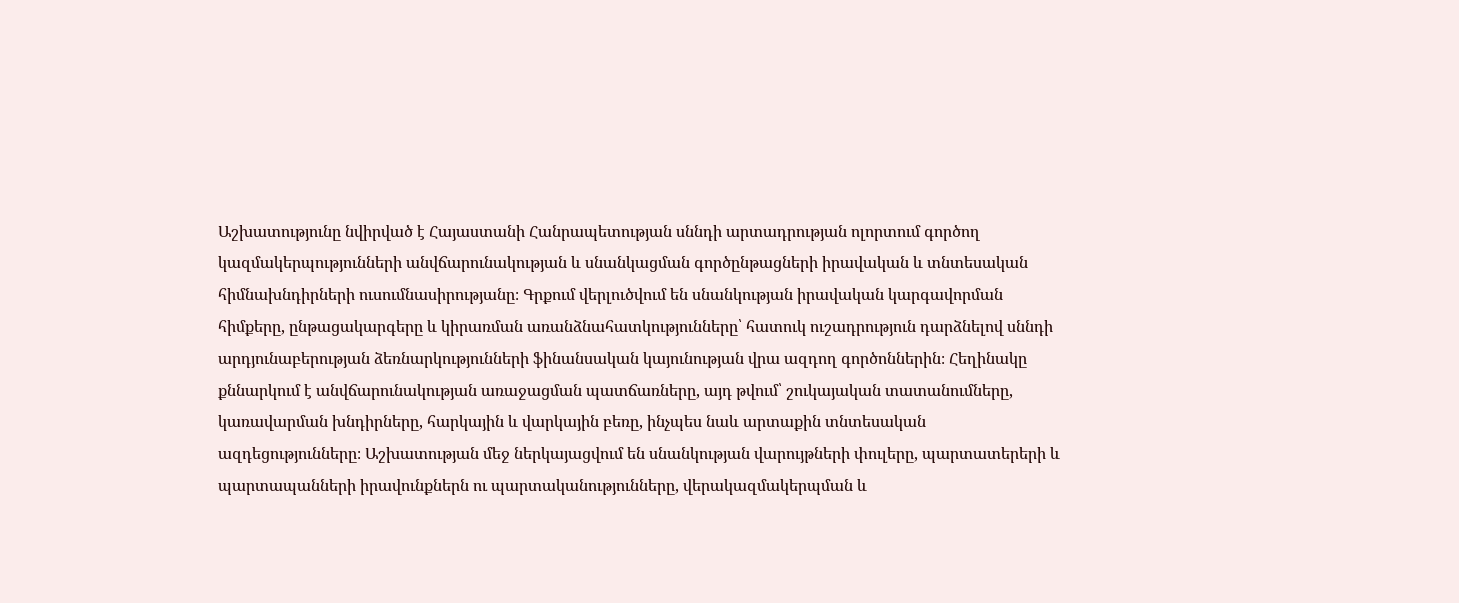Աշխատությունը նվիրված է Հայաստանի Հանրապետության սննդի արտադրության ոլորտում գործող կազմակերպությունների անվճարունակության և սնանկացման գործընթացների իրավական և տնտեսական հիմնախնդիրների ուսումնասիրությանը։ Գրքում վերլուծվում են սնանկության իրավական կարգավորման հիմքերը, ընթացակարգերը և կիրառման առանձնահատկությունները՝ հատուկ ուշադրություն դարձնելով սննդի արդյունաբերության ձեռնարկությունների ֆինանսական կայունության վրա ազդող գործոններին։ Հեղինակը քննարկում է անվճարունակության առաջացման պատճառները, այդ թվում՝ շուկայական տատանումները, կառավարման խնդիրները, հարկային և վարկային բեռը, ինչպես նաև արտաքին տնտեսական ազդեցությունները։ Աշխատության մեջ ներկայացվում են սնանկության վարույթների փուլերը, պարտատերերի և պարտապանների իրավունքներն ու պարտականությունները, վերակազմակերպման և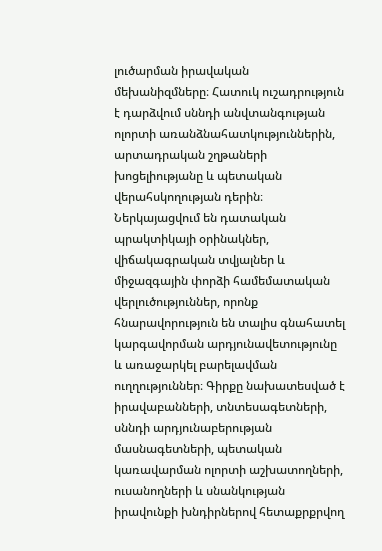լուծարման իրավական մեխանիզմները։ Հատուկ ուշադրություն է դարձվում սննդի անվտանգության ոլորտի առանձնահատկություններին, արտադրական շղթաների խոցելիությանը և պետական վերահսկողության դերին։ Ներկայացվում են դատական պրակտիկայի օրինակներ, վիճակագրական տվյալներ և միջազգային փորձի համեմատական վերլուծություններ, որոնք հնարավորություն են տալիս գնահատել կարգավորման արդյունավետությունը և առաջարկել բարելավման ուղղություններ։ Գիրքը նախատեսված է իրավաբանների, տնտեսագետների, սննդի արդյունաբերության մասնագետների, պետական կառավարման ոլորտի աշխատողների, ուսանողների և սնանկության իրավունքի խնդիրներով հետաքրքրվող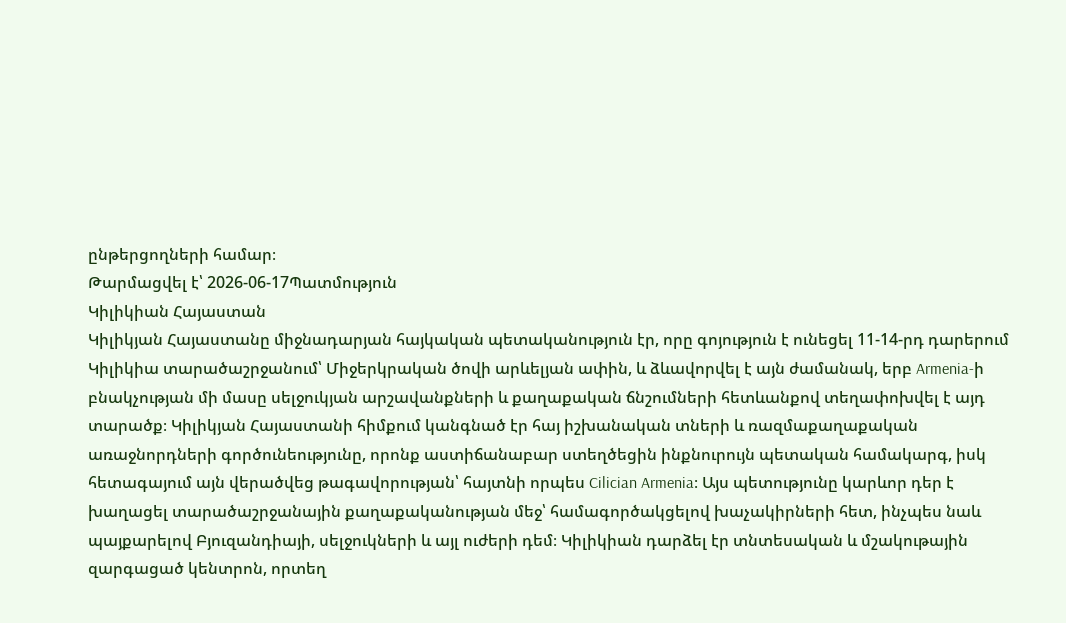ընթերցողների համար։
Թարմացվել է՝ 2026-06-17Պատմություն
Կիլիկիան Հայաստան
Կիլիկյան Հայաստանը միջնադարյան հայկական պետականություն էր, որը գոյություն է ունեցել 11-14-րդ դարերում Կիլիկիա տարածաշրջանում՝ Միջերկրական ծովի արևելյան ափին, և ձևավորվել է այն ժամանակ, երբ Armenia-ի բնակչության մի մասը սելջուկյան արշավանքների և քաղաքական ճնշումների հետևանքով տեղափոխվել է այդ տարածք։ Կիլիկյան Հայաստանի հիմքում կանգնած էր հայ իշխանական տների և ռազմաքաղաքական առաջնորդների գործունեությունը, որոնք աստիճանաբար ստեղծեցին ինքնուրույն պետական համակարգ, իսկ հետագայում այն վերածվեց թագավորության՝ հայտնի որպես Cilician Armenia։ Այս պետությունը կարևոր դեր է խաղացել տարածաշրջանային քաղաքականության մեջ՝ համագործակցելով խաչակիրների հետ, ինչպես նաև պայքարելով Բյուզանդիայի, սելջուկների և այլ ուժերի դեմ։ Կիլիկիան դարձել էր տնտեսական և մշակութային զարգացած կենտրոն, որտեղ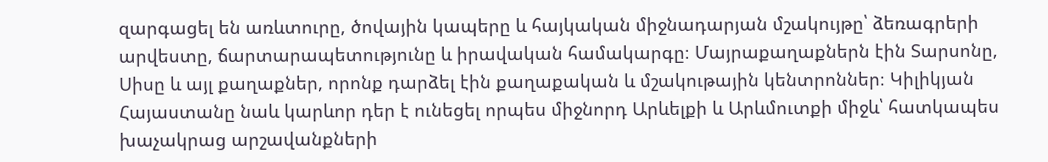զարգացել են առևտուրը, ծովային կապերը և հայկական միջնադարյան մշակույթը՝ ձեռագրերի արվեստը, ճարտարապետությունը և իրավական համակարգը։ Մայրաքաղաքներն էին Տարսոնը, Սիսը և այլ քաղաքներ, որոնք դարձել էին քաղաքական և մշակութային կենտրոններ։ Կիլիկյան Հայաստանը նաև կարևոր դեր է ունեցել որպես միջնորդ Արևելքի և Արևմուտքի միջև՝ հատկապես խաչակրաց արշավանքների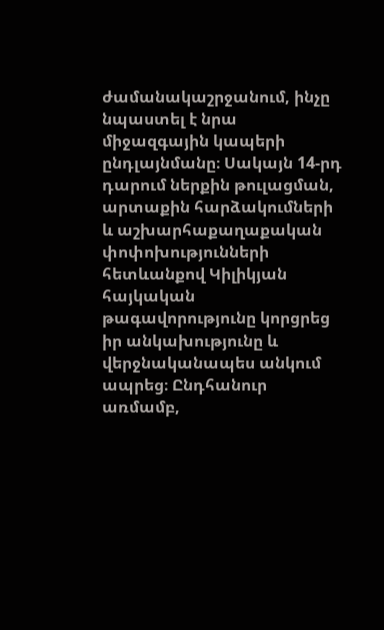ժամանակաշրջանում, ինչը նպաստել է նրա միջազգային կապերի ընդլայնմանը։ Սակայն 14-րդ դարում ներքին թուլացման, արտաքին հարձակումների և աշխարհաքաղաքական փոփոխությունների հետևանքով Կիլիկյան հայկական թագավորությունը կորցրեց իր անկախությունը և վերջնականապես անկում ապրեց։ Ընդհանուր առմամբ,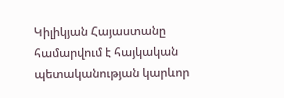Կիլիկյան Հայաստանը համարվում է հայկական պետականության կարևոր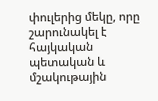փուլերից մեկը, որը շարունակել է հայկական պետական և մշակութային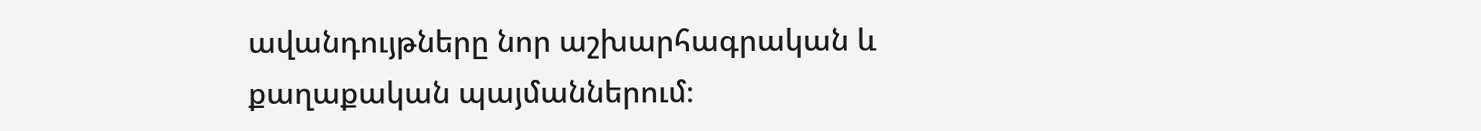ավանդույթները նոր աշխարհագրական և քաղաքական պայմաններում։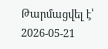Թարմացվել է՝ 2026-05-21